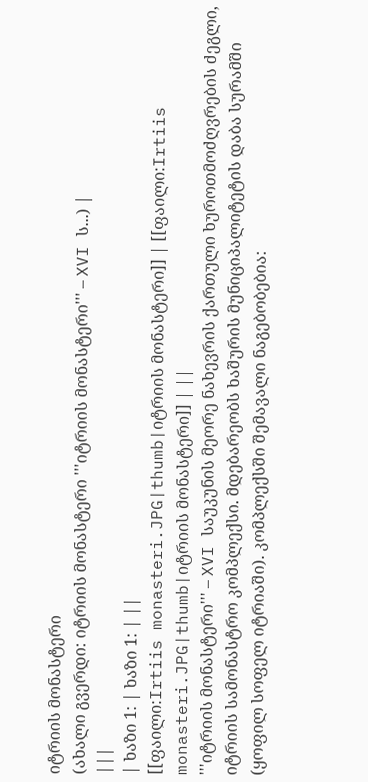იტრიის მონასტერი
(ახალი გვერდი: იტრიის მონასტერი '''იტრიის მონასტერი''' – XVI ს...) |
|||
| ხაზი 1: | ხაზი 1: | ||
[[ფაილი:Irtiis monasteri.JPG|thumb|იტრიის მონასტერი]] | [[ფაილი:Irtiis monasteri.JPG|thumb|იტრიის მონასტერი]] | ||
'''იტრიის მონასტერი''' – XVI საუკუნის მეორე ნახევრის ქართული ხუროთმოძღვრების ძეგლი, იტრიის სამონასტრო კომპლექსი. მდებარეობს ხაშურის მუნიციპალიტეტის დაბა სურამში (ყოფილ სოფელ იტრიაში). კომპლექსში შემავალი ნაგებობებია: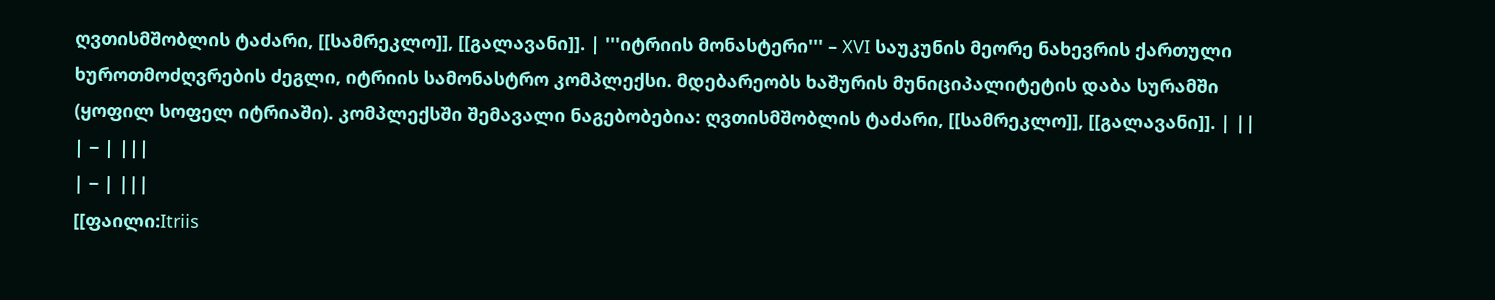ღვთისმშობლის ტაძარი, [[სამრეკლო]], [[გალავანი]]. | '''იტრიის მონასტერი''' – XVI საუკუნის მეორე ნახევრის ქართული ხუროთმოძღვრების ძეგლი, იტრიის სამონასტრო კომპლექსი. მდებარეობს ხაშურის მუნიციპალიტეტის დაბა სურამში (ყოფილ სოფელ იტრიაში). კომპლექსში შემავალი ნაგებობებია: ღვთისმშობლის ტაძარი, [[სამრეკლო]], [[გალავანი]]. | ||
| − | |||
| − | |||
[[ფაილი:Itriis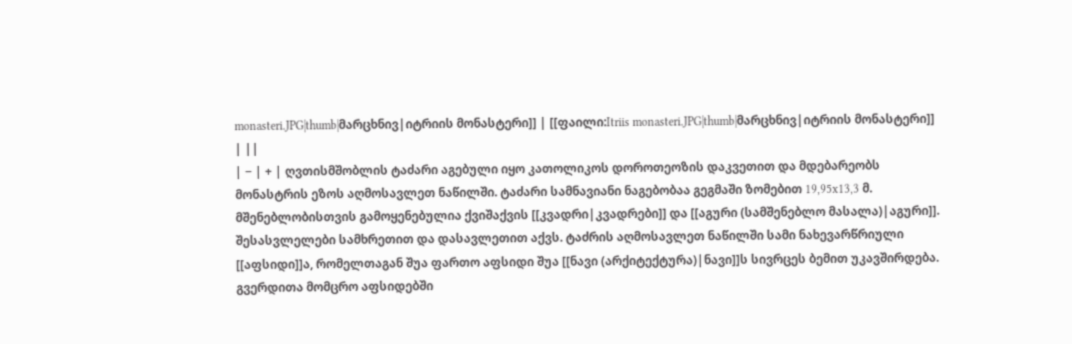monasteri.JPG|thumb|მარცხნივ|იტრიის მონასტერი]] | [[ფაილი:Itriis monasteri.JPG|thumb|მარცხნივ|იტრიის მონასტერი]] | ||
| − | + | ღვთისმშობლის ტაძარი აგებული იყო კათოლიკოს დოროთეოზის დაკვეთით და მდებარეობს მონასტრის ეზოს აღმოსავლეთ ნაწილში. ტაძარი სამნავიანი ნაგებობაა გეგმაში ზომებით 19,95x13,3 მ. მშენებლობისთვის გამოყენებულია ქვიშაქვის [[კვადრი|კვადრები]] და [[აგური (სამშენებლო მასალა)|აგური]]. შესასვლელები სამხრეთით და დასავლეთით აქვს. ტაძრის აღმოსავლეთ ნაწილში სამი ნახევარწრიული [[აფსიდი]]ა, რომელთაგან შუა ფართო აფსიდი შუა [[ნავი (არქიტექტურა)|ნავი]]ს სივრცეს ბემით უკავშირდება. გვერდითა მომცრო აფსიდებში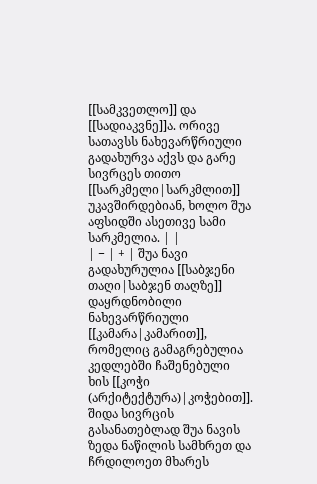[[სამკვეთლო]] და [[სადიაკვნე]]ა. ორივე სათავსს ნახევარწრიული გადახურვა აქვს და გარე სივრცეს თითო [[სარკმელი|სარკმლით]] უკავშირდებიან, ხოლო შუა აფსიდში ასეთივე სამი სარკმელია. | |
| − | + | შუა ნავი გადახურულია [[საბჯენი თაღი|საბჯენ თაღზე]] დაყრდნობილი ნახევარწრიული [[კამარა|კამარით]], რომელიც გამაგრებულია კედლებში ჩაშენებული ხის [[კოჭი (არქიტექტურა)|კოჭებით]]. შიდა სივრცის გასანათებლად შუა ნავის ზედა ნაწილის სამხრეთ და ჩრდილოეთ მხარეს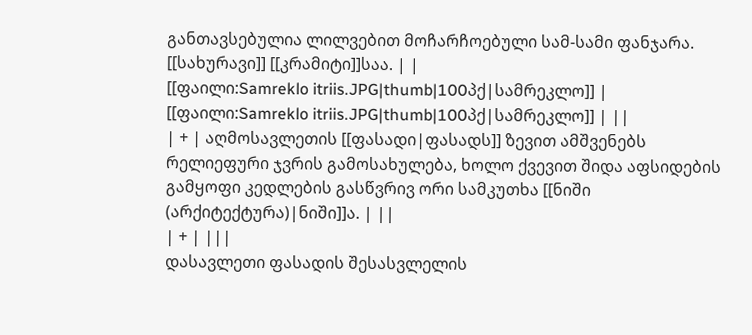განთავსებულია ლილვებით მოჩარჩოებული სამ-სამი ფანჯარა. [[სახურავი]] [[კრამიტი]]საა. | |
[[ფაილი:Samreklo itriis.JPG|thumb|100პქ|სამრეკლო]] | [[ფაილი:Samreklo itriis.JPG|thumb|100პქ|სამრეკლო]] | ||
| + | აღმოსავლეთის [[ფასადი|ფასადს]] ზევით ამშვენებს რელიეფური ჯვრის გამოსახულება, ხოლო ქვევით შიდა აფსიდების გამყოფი კედლების გასწვრივ ორი სამკუთხა [[ნიში (არქიტექტურა)|ნიში]]ა. | ||
| + | |||
დასავლეთი ფასადის შესასვლელის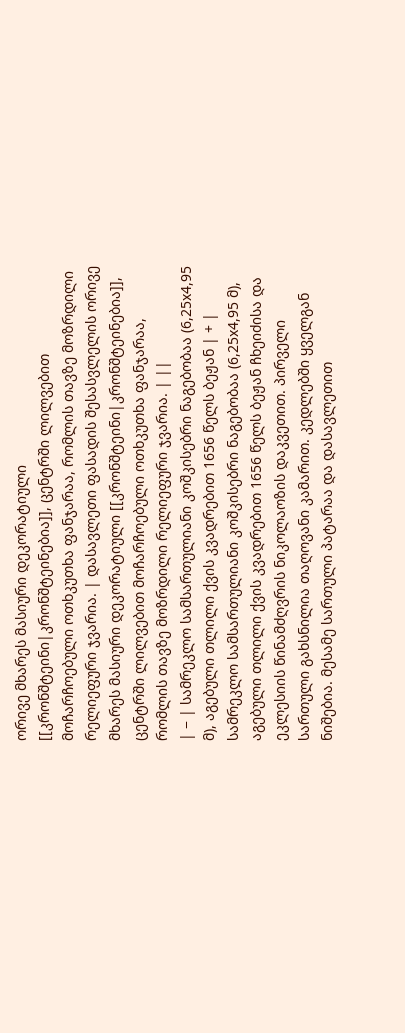ორივე მხარეს მასიური დეკორატიული [[კრონშტეინი|კრონშტეინებია]], ცენტრში ლილვებით მოჩარჩოებული ოთხკუთხა ფანჯარაა, რომლის თავზე მოზრდილი რელიეფური ჯვარია. | დასავლეთი ფასადის შესასვლელის ორივე მხარეს მასიური დეკორატიული [[კრონშტეინი|კრონშტეინებია]], ცენტრში ლილვებით მოჩარჩოებული ოთხკუთხა ფანჯარაა, რომლის თავზე მოზრდილი რელიეფური ჯვარია. | ||
| − | სამრეკლო სამსართულიანი კოშკისებრი ნაგებობაა (6,25x4,95 მ), აგებული თლილი ქვის კვადრებით 1656 წელს ბეჟან | + | სამრეკლო სამსართულიანი კოშკისებრი ნაგებობაა (6,25x4,95 მ), აგებული თლილი ქვის კვადრებით 1656 წელს ბეჟან ჩხეიძისა და ეკლესიის წინამძღვრის ნიკოლაოზის დაკვეთით. პირველი სართული გახსნილია თაღოვანი კამარით. კედლებში ყველგან ნიშებია. მესამე სართული პატარაა და დასავლეთით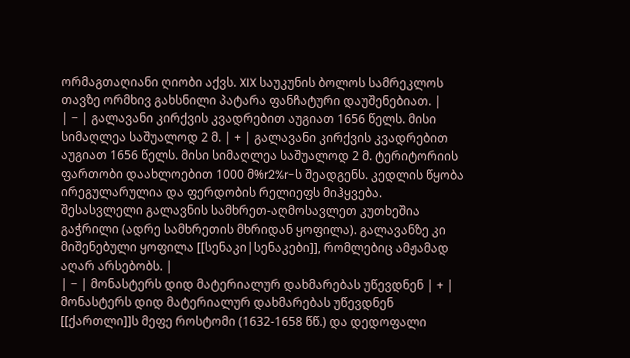ორმაგთაღიანი ღიობი აქვს. XIX საუკუნის ბოლოს სამრეკლოს თავზე ორმხივ გახსნილი პატარა ფანჩატური დაუშენებიათ. |
| − | გალავანი კირქვის კვადრებით აუგიათ 1656 წელს. მისი სიმაღლეა საშუალოდ 2 მ. | + | გალავანი კირქვის კვადრებით აუგიათ 1656 წელს. მისი სიმაღლეა საშუალოდ 2 მ. ტერიტორიის ფართობი დაახლოებით 1000 მ%r2%r-ს შეადგენს. კედლის წყობა ირეგულარულია და ფერდობის რელიეფს მიჰყვება. შესასვლელი გალავნის სამხრეთ-აღმოსავლეთ კუთხეშია გაჭრილი (ადრე სამხრეთის მხრიდან ყოფილა). გალავანზე კი მიშენებული ყოფილა [[სენაკი|სენაკები]], რომლებიც ამჟამად აღარ არსებობს. |
| − | მონასტერს დიდ მატერიალურ დახმარებას უწევდნენ | + | მონასტერს დიდ მატერიალურ დახმარებას უწევდნენ [[ქართლი]]ს მეფე როსტომი (1632-1658 წწ.) და დედოფალი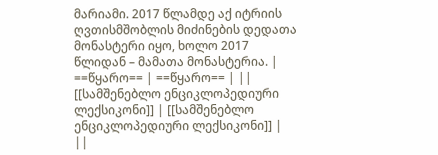მარიამი. 2017 წლამდე აქ იტრიის ღვთისმშობლის მიძინების დედათა მონასტერი იყო, ხოლო 2017 წლიდან – მამათა მონასტერია. |
==წყარო== | ==წყარო== | ||
[[სამშენებლო ენციკლოპედიური ლექსიკონი]] | [[სამშენებლო ენციკლოპედიური ლექსიკონი]] | ||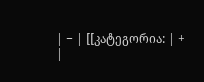| − | [[კატეგორია: | + |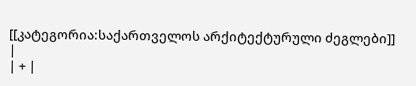[[კატეგორია:საქართველოს არქიტექტურული ძეგლები]] |
| + |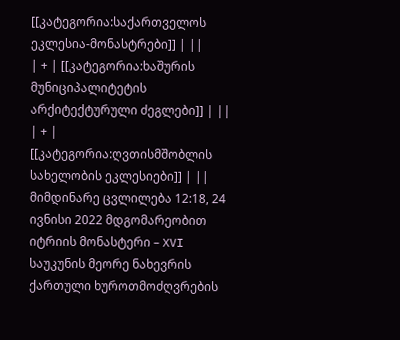[[კატეგორია:საქართველოს ეკლესია-მონასტრები]] | ||
| + | [[კატეგორია:ხაშურის მუნიციპალიტეტის არქიტექტურული ძეგლები]] | ||
| + | [[კატეგორია:ღვთისმშობლის სახელობის ეკლესიები]] | ||
მიმდინარე ცვლილება 12:18, 24 ივნისი 2022 მდგომარეობით
იტრიის მონასტერი – XVI საუკუნის მეორე ნახევრის ქართული ხუროთმოძღვრების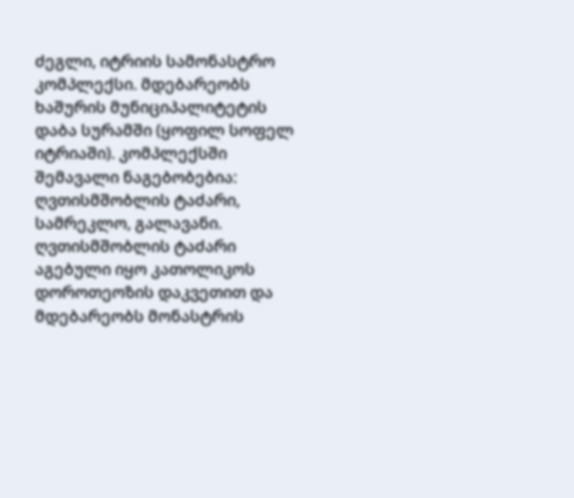ძეგლი, იტრიის სამონასტრო კომპლექსი. მდებარეობს ხაშურის მუნიციპალიტეტის დაბა სურამში (ყოფილ სოფელ იტრიაში). კომპლექსში შემავალი ნაგებობებია: ღვთისმშობლის ტაძარი, სამრეკლო, გალავანი.
ღვთისმშობლის ტაძარი აგებული იყო კათოლიკოს დოროთეოზის დაკვეთით და მდებარეობს მონასტრის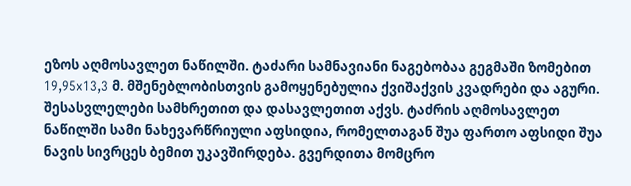ეზოს აღმოსავლეთ ნაწილში. ტაძარი სამნავიანი ნაგებობაა გეგმაში ზომებით 19,95x13,3 მ. მშენებლობისთვის გამოყენებულია ქვიშაქვის კვადრები და აგური. შესასვლელები სამხრეთით და დასავლეთით აქვს. ტაძრის აღმოსავლეთ ნაწილში სამი ნახევარწრიული აფსიდია, რომელთაგან შუა ფართო აფსიდი შუა ნავის სივრცეს ბემით უკავშირდება. გვერდითა მომცრო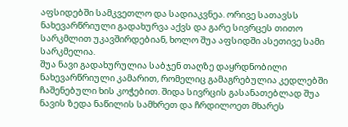აფსიდებში სამკვეთლო და სადიაკვნეა. ორივე სათავსს ნახევარწრიული გადახურვა აქვს და გარე სივრცეს თითო სარკმლით უკავშირდებიან, ხოლო შუა აფსიდში ასეთივე სამი სარკმელია.
შუა ნავი გადახურულია საბჯენ თაღზე დაყრდნობილი ნახევარწრიული კამარით, რომელიც გამაგრებულია კედლებში ჩაშენებული ხის კოჭებით. შიდა სივრცის გასანათებლად შუა ნავის ზედა ნაწილის სამხრეთ და ჩრდილოეთ მხარეს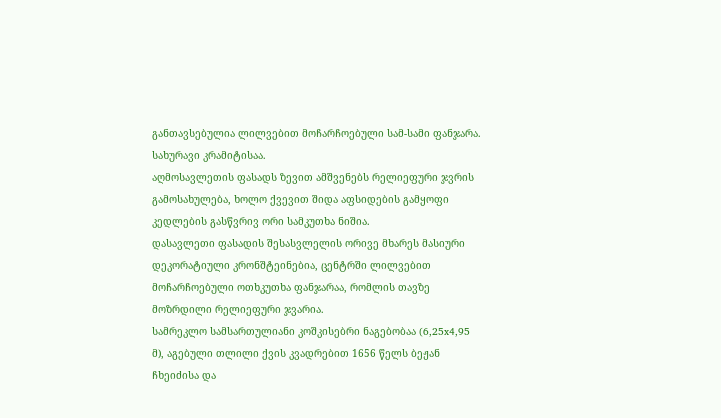განთავსებულია ლილვებით მოჩარჩოებული სამ-სამი ფანჯარა. სახურავი კრამიტისაა.
აღმოსავლეთის ფასადს ზევით ამშვენებს რელიეფური ჯვრის გამოსახულება, ხოლო ქვევით შიდა აფსიდების გამყოფი კედლების გასწვრივ ორი სამკუთხა ნიშია.
დასავლეთი ფასადის შესასვლელის ორივე მხარეს მასიური დეკორატიული კრონშტეინებია, ცენტრში ლილვებით მოჩარჩოებული ოთხკუთხა ფანჯარაა, რომლის თავზე მოზრდილი რელიეფური ჯვარია.
სამრეკლო სამსართულიანი კოშკისებრი ნაგებობაა (6,25x4,95 მ), აგებული თლილი ქვის კვადრებით 1656 წელს ბეჟან ჩხეიძისა და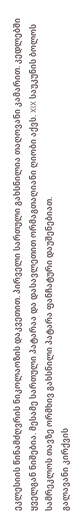ეკლესიის წინამძღვრის ნიკოლაოზის დაკვეთით. პირველი სართული გახსნილია თაღოვანი კამარით. კედლებში ყველგან ნიშებია. მესამე სართული პატარაა და დასავლეთით ორმაგთაღიანი ღიობი აქვს. XIX საუკუნის ბოლოს სამრეკლოს თავზე ორმხივ გახსნილი პატარა ფანჩატური დაუშენებიათ.
გალავანი კირქვის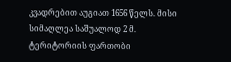კვადრებით აუგიათ 1656 წელს. მისი სიმაღლეა საშუალოდ 2 მ. ტერიტორიის ფართობი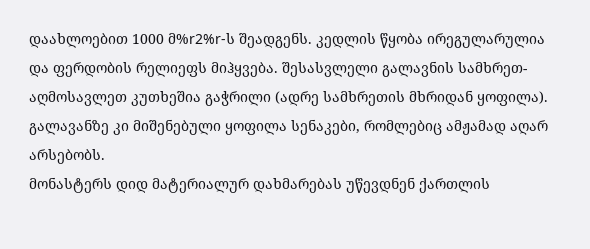დაახლოებით 1000 მ%r2%r-ს შეადგენს. კედლის წყობა ირეგულარულია და ფერდობის რელიეფს მიჰყვება. შესასვლელი გალავნის სამხრეთ-აღმოსავლეთ კუთხეშია გაჭრილი (ადრე სამხრეთის მხრიდან ყოფილა). გალავანზე კი მიშენებული ყოფილა სენაკები, რომლებიც ამჟამად აღარ არსებობს.
მონასტერს დიდ მატერიალურ დახმარებას უწევდნენ ქართლის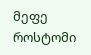მეფე როსტომი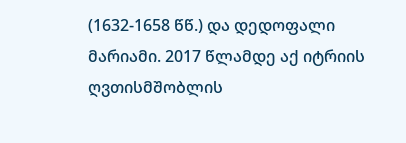(1632-1658 წწ.) და დედოფალი მარიამი. 2017 წლამდე აქ იტრიის ღვთისმშობლის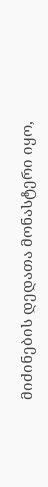მიძინების დედათა მონასტერი იყო,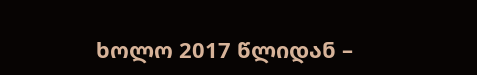ხოლო 2017 წლიდან –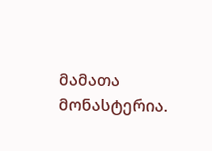მამათა მონასტერია.